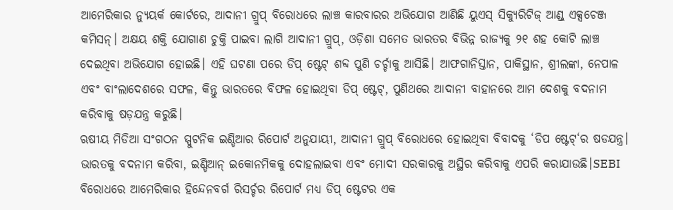ଆମେରିକାର ନ୍ୟୁୟର୍କ କୋର୍ଟରେ, ଆଦାନୀ ଗ୍ରୁପ୍ ବିରୋଧରେ ଲାଞ୍ଚ କାରବାରର ଅଭିଯୋଗ ଆଣିଛି ୟୁଏସ୍ ସିକ୍ୟୁରିଟିଜ୍ ଆଣ୍ଡ୍ ଏକ୍ସଚେଞ୍ଜ କମିସନ୍। ଅକ୍ଷୟ ଶକ୍ତି ଯୋଗାଣ ଚୁକ୍ତି ପାଇବା ଲାଗି ଆଦାନୀ ଗ୍ରୁପ୍, ଓଡ଼ିଶା ସମେତ ଭାରତର ବିଭିନ୍ନ ରାଜ୍ୟକୁ ୨୧ ଶହ କୋଟି ଲାଞ୍ଚ ଦେଇଥିବା ଅଭିଯୋଗ ହୋଇଛି। ଏହି ଘଟଣା ପରେ ଡିପ୍ ଷ୍ଟେଟ୍ ଶବ୍ଦ ପୁଣି ଚର୍ଚ୍ଚାକୁ ଆସିଛି। ଆଫଗାନିସ୍ତାନ, ପାକିସ୍ଥାନ, ଶ୍ରୀଲଙ୍କା, ନେପାଳ ଏବଂ ବାଂଲାଦେଶରେ ସଫଳ, କିନ୍ତୁ ଭାରତରେ ବିଫଳ ହୋଇଥିବା ଡିପ୍ ଷ୍ଟେଟ୍, ପୁଣିଥରେ ଆଦାନୀ ବାହାନରେ ଆମ ଦେଶକୁ ବଦନାମ କରିବାକୁ ଷଡ଼ଯନ୍ତ୍ର କରୁଛି।
ଋଷୀୟ ମିଡିଆ ସଂଗଠନ ସ୍ପୁଟନିକ ଇଣ୍ଡିଆର ରିପୋର୍ଟ ଅନୁଯାୟୀ, ଆଦାନୀ ଗ୍ରୁପ୍ ବିରୋଧରେ ହୋଇଥିବା ବିବାଦକୁ ‘ଡିପ ଷ୍ଟେଟ୍‘ର ଷଡଯନ୍ତ୍ର। ଭାରତକୁ ବଦନାମ କରିବା, ଇଣ୍ଡିଆନ୍ ଇକୋନମିକକୁ ଦୋହଲାଇବା ଏବଂ ମୋଦୀ ସରକାରକୁ ଅସ୍ଥିର କରିବାକୁ ଏପରି କରାଯାଉଛି।SEBI ବିରୋଧରେ ଆମେରିକାର ହିନ୍ଦେନବର୍ଗ ରିସର୍ଚ୍ଚର ରିପୋର୍ଟ ମଧ୍ୟ ଡିପ୍ ଷ୍ଟେଟର ଏକ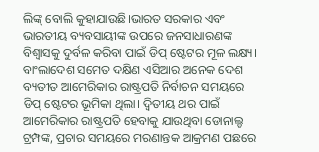ଲିଙ୍କ୍ ବୋଲି କୁହାଯାଉଛି।ଭାରତ ସରକାର ଏବଂ ଭାରତୀୟ ବ୍ୟବସାୟୀଙ୍କ ଉପରେ ଜନସାଧାରଣଙ୍କ ବିଶ୍ୱାସକୁ ଦୁର୍ବଳ କରିବା ପାଇଁ ଡିପ୍ ଷ୍ଟେଟର ମୂଳ ଲକ୍ଷ୍ୟ। ବାଂଲାଦେଶ ସମେତ ଦକ୍ଷିଣ ଏସିଆର ଅନେକ ଦେଶ ବ୍ୟତୀତ ଆମେରିକାର ରାଷ୍ଟ୍ରପତି ନିର୍ବାଚନ ସମୟରେ ଡିପ୍ ଷ୍ଟେଟର ଭୂମିକା ଥିଲା। ଦ୍ୱିତୀୟ ଥର ପାଇଁ ଆମେରିକାର ରାଷ୍ଟ୍ରପତି ହେବାକୁ ଯାଉଥିବା ଡୋନାଲ୍ଡ ଟ୍ରମ୍ପଙ୍କ, ପ୍ରଚାର ସମୟରେ ମରଣାନ୍ତକ ଆକ୍ରମଣ ପଛରେ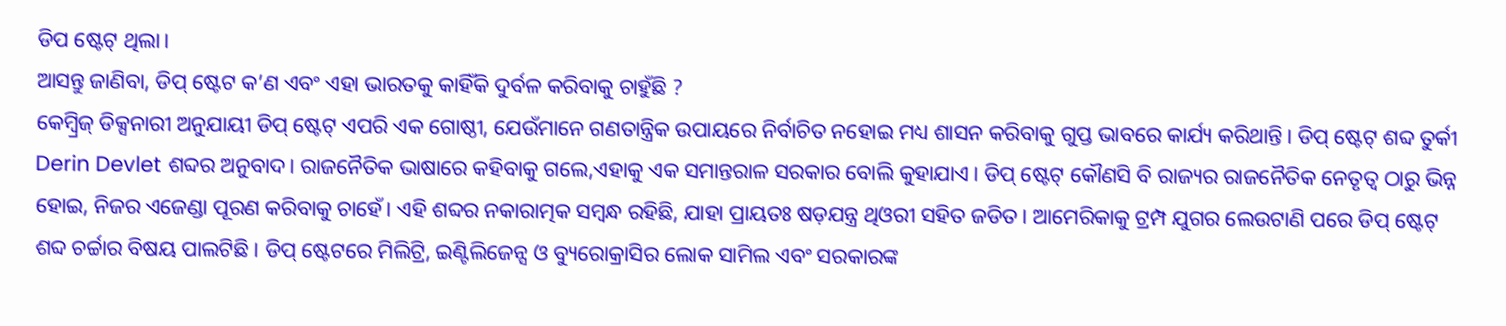ଡିପ ଷ୍ଟେଟ୍ ଥିଲା।
ଆସନ୍ତୁ ଜାଣିବା, ଡିପ୍ ଷ୍ଟେଟ କ’ଣ ଏବଂ ଏହା ଭାରତକୁ କାହିଁକି ଦୁର୍ବଳ କରିବାକୁ ଚାହୁଁଛି ?
କେମ୍ବ୍ରିଜ୍ ଡିକ୍ସନାରୀ ଅନୁଯାୟୀ ଡିପ୍ ଷ୍ଟେଟ୍ ଏପରି ଏକ ଗୋଷ୍ଠୀ, ଯେଉଁମାନେ ଗଣତାନ୍ତ୍ରିକ ଉପାୟରେ ନିର୍ବାଚିତ ନହୋଇ ମଧ୍ୟ ଶାସନ କରିବାକୁ ଗୁପ୍ତ ଭାବରେ କାର୍ଯ୍ୟ କରିଥାନ୍ତି। ଡିପ୍ ଷ୍ଟେଟ୍ ଶବ୍ଦ ତୁର୍କୀ Derin Devlet ଶବ୍ଦର ଅନୁବାଦ। ରାଜନୈତିକ ଭାଷାରେ କହିବାକୁ ଗଲେ,ଏହାକୁ ଏକ ସମାନ୍ତରାଳ ସରକାର ବୋଲି କୁହାଯାଏ। ଡିପ୍ ଷ୍ଟେଟ୍ କୌଣସି ବି ରାଜ୍ୟର ରାଜନୈତିକ ନେତୃତ୍ୱ ଠାରୁ ଭିନ୍ନ ହୋଇ, ନିଜର ଏଜେଣ୍ଡା ପୂରଣ କରିବାକୁ ଚାହେଁ। ଏହି ଶବ୍ଦର ନକାରାତ୍ମକ ସମ୍ବନ୍ଧ ରହିଛି, ଯାହା ପ୍ରାୟତଃ ଷଡ଼ଯନ୍ତ୍ର ଥିଓରୀ ସହିତ ଜଡିତ। ଆମେରିକାକୁ ଟ୍ରମ୍ପ ଯୁଗର ଲେଉଟାଣି ପରେ ଡିପ୍ ଷ୍ଟେଟ୍ ଶବ୍ଦ ଚର୍ଚ୍ଚାର ବିଷୟ ପାଲଟିଛି। ଡିପ୍ ଷ୍ଟେଟରେ ମିଲିଟ୍ରି, ଇଣ୍ଟିଲିଜେନ୍ସ ଓ ବ୍ୟୁରୋକ୍ରାସିର ଲୋକ ସାମିଲ ଏବଂ ସରକାରଙ୍କ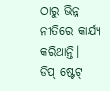ଠାରୁ ଭିନ୍ନ ନୀତିରେ କାର୍ଯ୍ୟ କରିଥାନ୍ତି।
ଡିପ୍ ଷ୍ଟେଟ୍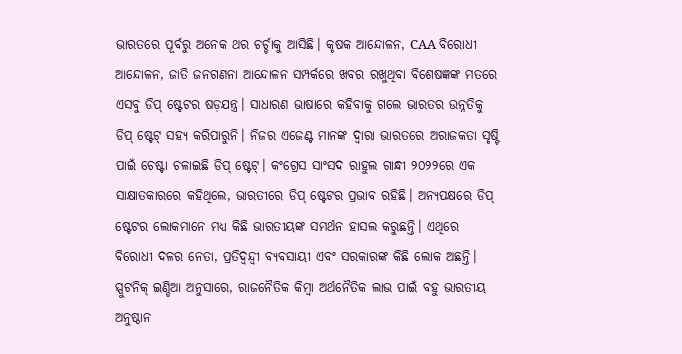ଭାରତରେ ପୂର୍ବରୁ ଅନେକ ଥର ଚର୍ଚ୍ଚାକୁ ଆସିଛି। କୃଷକ ଆନ୍ଦୋଳନ, CAA ବିରୋଧୀ ଆନ୍ଦୋଳନ, ଜାତି ଜନଗଣନା ଆନ୍ଦୋଳନ ସମ୍ପର୍କରେ ଖବର ରଖୁଥିବା ବିଶେଷଜ୍ଞଙ୍କ ମତରେ ଏସବୁ ଡିପ୍ ଷ୍ଟେଟର ଷଡ଼ଯନ୍ତ୍ର। ସାଧାରଣ ଭାଷାରେ କହିବାକୁ ଗଲେ ଭାରତର ଉନ୍ନତିକୁ ଡିପ୍ ଷ୍ଟେଟ୍ ସହ୍ୟ କରିପାରୁନି। ନିଜର ଏଜେଣ୍ଟ ମାନଙ୍କ ଦ୍ୱାରା ଭାରତରେ ଅରାଜକତା ସୃଷ୍ଟି ପାଇଁ ଚେଷ୍ଟା ଚଳାଇଛି ଡିପ୍ ଷ୍ଟେଟ୍। କଂଗ୍ରେସ ସାଂସଦ ରାହୁଲ ଗାନ୍ଧୀ ୨୦୨୨ରେ ଏକ ସାକ୍ଷାତକାରରେ କହିଥିଲେ, ଭାରତୀରେ ଡିପ୍ ଷ୍ଟେଟର ପ୍ରଭାବ ରହିଛି। ଅନ୍ୟପକ୍ଷରେ ଡିପ୍ ଷ୍ଟେଟର ଲୋକମାନେ ମଧ୍ୟ କିଛି ଭାରତୀୟଙ୍କ ସମର୍ଥନ ହାସଲ କରୁଛନ୍ତି। ଏଥିରେ ବିରୋଧୀ ଦଳର ନେତା, ପ୍ରତିଦ୍ୱନ୍ଦ୍ୱୀ ବ୍ୟବସାୟୀ ଏବଂ ସରକାରଙ୍କ କିଛି ଲୋକ ଅଛନ୍ତି।
ସ୍ପୁଟନିକ୍ ଇଣ୍ଡିଆ ଅନୁସାରେ, ରାଜନୈତିକ କିମ୍ବା ଅର୍ଥନୈତିକ ଲାଭ ପାଇଁ ବହୁ ଭାରତୀୟ ଅନୁଷ୍ଠାନ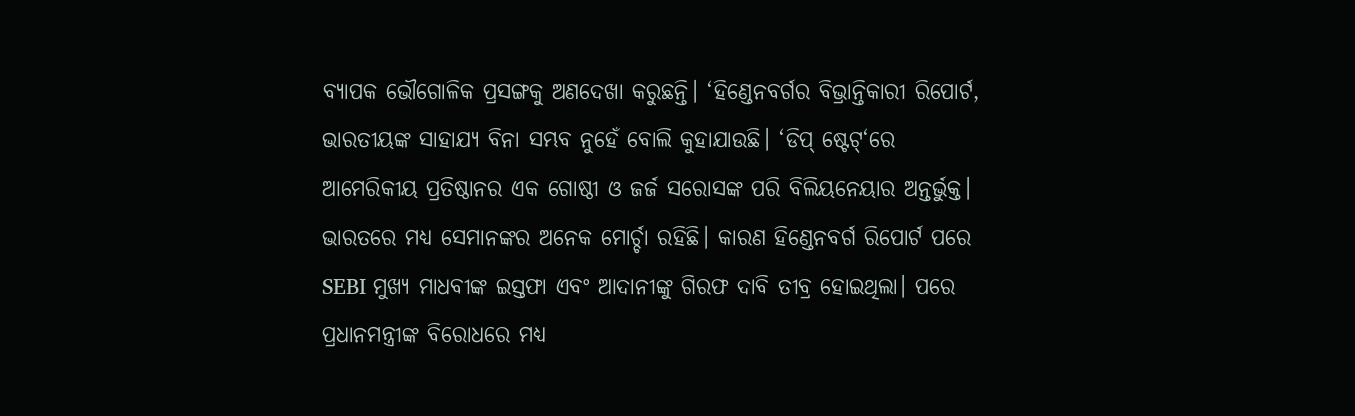ବ୍ୟାପକ ଭୌଗୋଳିକ ପ୍ରସଙ୍ଗକୁ ଅଣଦେଖା କରୁଛନ୍ତି। ‘ହିଣ୍ଡେନବର୍ଗର ବିଭ୍ରାନ୍ତିକାରୀ ରିପୋର୍ଟ, ଭାରତୀୟଙ୍କ ସାହାଯ୍ୟ ବିନା ସମ୍ଭବ ନୁହେଁ ବୋଲି କୁହାଯାଉଛି। ‘ଡିପ୍ ଷ୍ଟେଟ୍‘ରେ ଆମେରିକୀୟ ପ୍ରତିଷ୍ଠାନର ଏକ ଗୋଷ୍ଠୀ ଓ ଜର୍ଜ ସରୋସଙ୍କ ପରି ବିଲିୟନେୟାର ଅନ୍ତର୍ଭୁକ୍ତ। ଭାରତରେ ମଧ୍ୟ ସେମାନଙ୍କର ଅନେକ ମୋର୍ଚ୍ଚା ରହିଛି। କାରଣ ହିଣ୍ଡେନବର୍ଗ ରିପୋର୍ଟ ପରେ SEBI ମୁଖ୍ୟ ମାଧବୀଙ୍କ ଇସ୍ତଫା ଏବଂ ଆଦାନୀଙ୍କୁ ଗିରଫ ଦାବି ତୀବ୍ର ହୋଇଥିଲା। ପରେ ପ୍ରଧାନମନ୍ତ୍ରୀଙ୍କ ବିରୋଧରେ ମଧ୍ୟ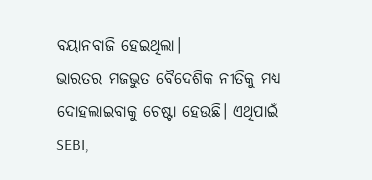ବୟାନବାଜି ହେଇଥିଲା।
ଭାରତର ମଜଭୁତ ବୈଦେଶିକ ନୀତିକୁ ମଧ୍ୟ ଦୋହଲାଇବାକୁ ଚେଷ୍ଟା ହେଉଛି। ଏଥିପାଇଁ SEBI,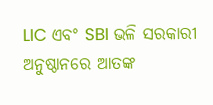LIC ଏବଂ SBI ଭଳି ସରକାରୀ ଅନୁଷ୍ଠାନରେ ଆତଙ୍କ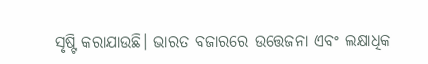ସୃଷ୍ଟି କରାଯାଉଛି। ଭାରତ ବଜାରରେ ଉତ୍ତେଜନା ଏବଂ ଲକ୍ଷାଧିକ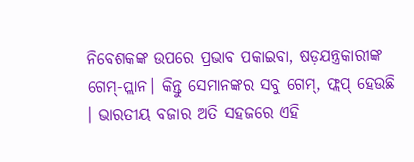ନିବେଶକଙ୍କ ଉପରେ ପ୍ରଭାବ ପକାଇବା, ଷଡ଼ଯନ୍ତ୍ରକାରୀଙ୍କ ଗେମ୍-ପ୍ଲାନ। କିନ୍ତୁ ସେମାନଙ୍କର ସବୁ ଗେମ୍, ଫ୍ଲପ୍ ହେଉଛି । ଭାରତୀୟ ବଜାର ଅତି ସହଜରେ ଏହି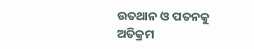ଉତଥାନ ଓ ପତନକୁ ଅତିକ୍ରମ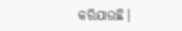କରିଯାଉଛି।